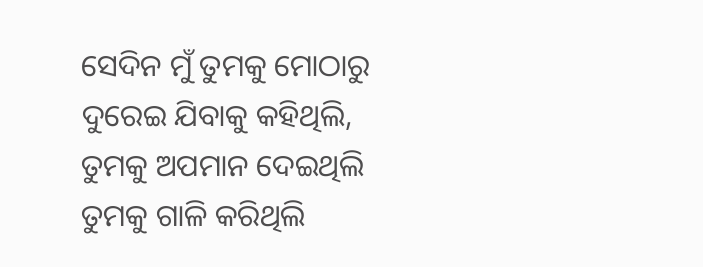ସେଦିନ ମୁଁ ତୁମକୁ ମୋଠାରୁ
ଦୁରେଇ ଯିବାକୁ କହିଥିଲି,
ତୁମକୁ ଅପମାନ ଦେଇଥିଲି
ତୁମକୁ ଗାଳି କରିଥିଲି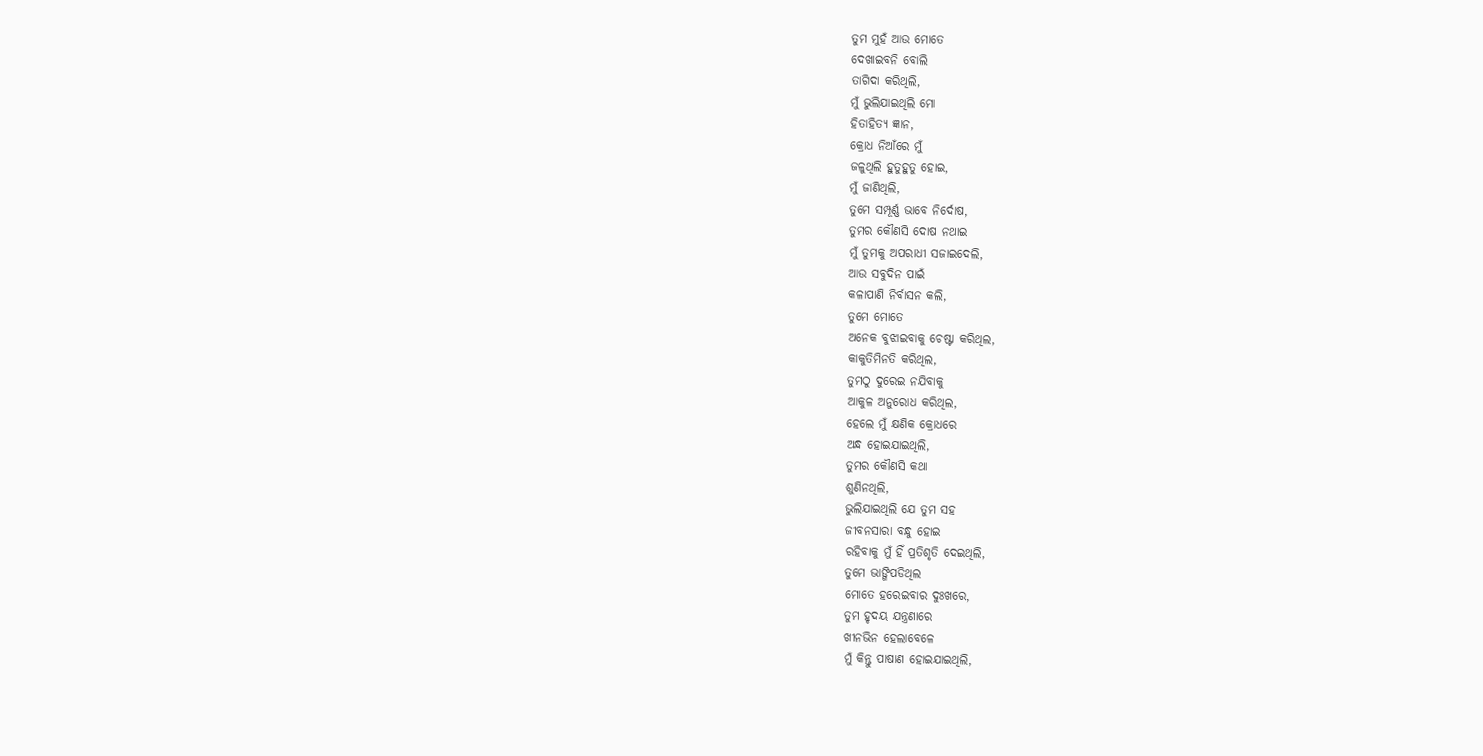ତୁମ ମୁହଁ ଆଉ ମୋତେ
ଦେଖାଇବନି ବୋଲି
ତାଗିଦା କରିଥିଲି,
ମୁଁ ଭୁଲିଯାଇଥିଲି ମୋ
ହିତାହିତ୍ୟ ଜ୍ଞାନ,
କ୍ରୋଧ ନିଆଁରେ ମୁଁ
ଜଳୁଥିଲି ହୁତୁହୁତୁ ହୋଇ,
ମୁଁ ଜାଣିଥିଲି,
ତୁମେ ସମ୍ପୂର୍ଣ୍ଣ ଭାବେ ନିର୍ଦୋଷ,
ତୁମର କୌଣସି ଦୋଷ ନଥାଇ
ମୁଁ ତୁମକୁ ଅପରାଧୀ ସଜାଇଦେଲି,
ଆଉ ସବୁଦିନ ପାଇଁ
କଳାପାଣି ନିର୍ବାସନ କଲି,
ତୁମେ ମୋତେ
ଅନେକ ବୁଝାଇବାକୁ ଚେଷ୍ଟା କରିଥିଲ,
କାକୁତିମିନତି କରିଥିଲ,
ତୁମଠୁ ଦୁରେଇ ନଯିବାକୁ
ଆକୁଳ ଅନୁରୋଧ କରିଥିଲ,
ହେଲେ ମୁଁ କ୍ଷଣିକ କ୍ରୋଧରେ
ଅନ୍ଧ ହୋଇଯାଇଥିଲି,
ତୁମର କୌଣସି କଥା
ଶୁଣିନଥିଲି,
ଭୁଲିଯାଇଥିଲି ଯେ ତୁମ ସହ
ଜୀବନସାରା ବନ୍ଧୁ ହୋଇ
ରହିବାକୁ ମୁଁ ହିଁ ପ୍ରତିଶୃତି ଦେଇଥିଲି,
ତୁମେ ଭାଙ୍ଗିପଡିଥିଲ
ମୋତେ ହରେଇବାର ଦୁଃଖରେ,
ତୁମ ହୃଦୟ ଯନ୍ତ୍ରଣାରେ
ଖୀନଭିନ ହେଲାବେଳେ
ମୁଁ କିନ୍ତୁ ପାଷାଣ ହୋଇଯାଇଥିଲି,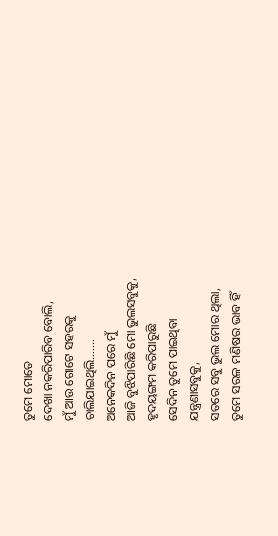ତୁମେ ମୋତେ
ଦେଖା ନକରିପାରିବ ବୋଲି,
ମୁଁ ଆଉ ଗୋଟେ ସହରକୁ
ଚାଲିଯାଇଥିଲି…….
ଅନେକଦିନ ପରେ ମୁଁ
ଆଜି ବୁଝିପାରିଛି ମୋ ଭୁଲସବୁକୁ,
ହୃଦୟଙ୍ଗମ କରିପାରୁଛି
ସେଦିନ ତୁମେ ପାଇଥିବା
ଯନ୍ତ୍ରଣାସବୁକୁ,
ସତରେ ସବୁ ଭୁଲ ମୋର ଥିଲା,
ତୁମେ ସରଳ ମଣିଷର ଭାବ ହିଁ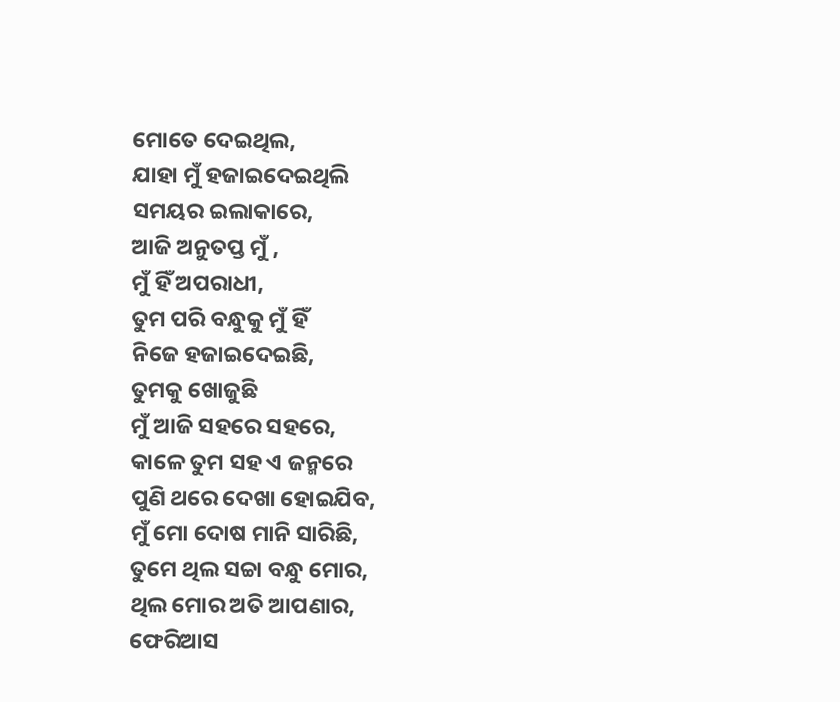ମୋତେ ଦେଇଥିଲ,
ଯାହା ମୁଁ ହଜାଇଦେଇଥିଲି
ସମୟର ଇଲାକାରେ,
ଆଜି ଅନୁତପ୍ତ ମୁଁ ,
ମୁଁ ହିଁ ଅପରାଧୀ,
ତୁମ ପରି ବନ୍ଧୁକୁ ମୁଁ ହିଁ
ନିଜେ ହଜାଇଦେଇଛି,
ତୁମକୁ ଖୋଜୁଛି
ମୁଁ ଆଜି ସହରେ ସହରେ,
କାଳେ ତୁମ ସହ ଏ ଜନ୍ମରେ
ପୁଣି ଥରେ ଦେଖା ହୋଇଯିବ,
ମୁଁ ମୋ ଦୋଷ ମାନି ସାରିଛି,
ତୁମେ ଥିଲ ସଚ୍ଚା ବନ୍ଧୁ ମୋର,
ଥିଲ ମୋର ଅତି ଆପଣାର,
ଫେରିଆସ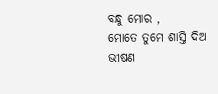ବନ୍ଧୁ ମୋର ,
ମୋତେ ତୁମେ ଶାସ୍ତି ଦିଅ
ଭୀଷଣ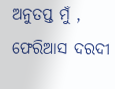ଅନୁତପ୍ତ ମୁଁ ,
ଫେରିଆସ ଦରଦୀ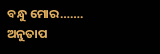ବନ୍ଧୁ ମୋର…….
ଅନୁତାପ